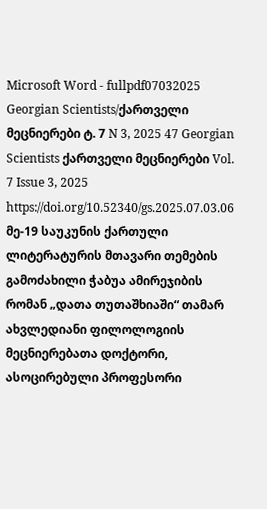Microsoft Word - fullpdf07032025 Georgian Scientists/ქართველი მეცნიერები ტ. 7 N 3, 2025 47 Georgian Scientists ქართველი მეცნიერები Vol. 7 Issue 3, 2025 https://doi.org/10.52340/gs.2025.07.03.06 მე-19 საუკუნის ქართული ლიტერატურის მთავარი თემების გამოძახილი ჭაბუა ამირეჯიბის რომან „დათა თუთაშხიაში“ თამარ ახვლედიანი ფილოლოგიის მეცნიერებათა დოქტორი, ასოცირებული პროფესორი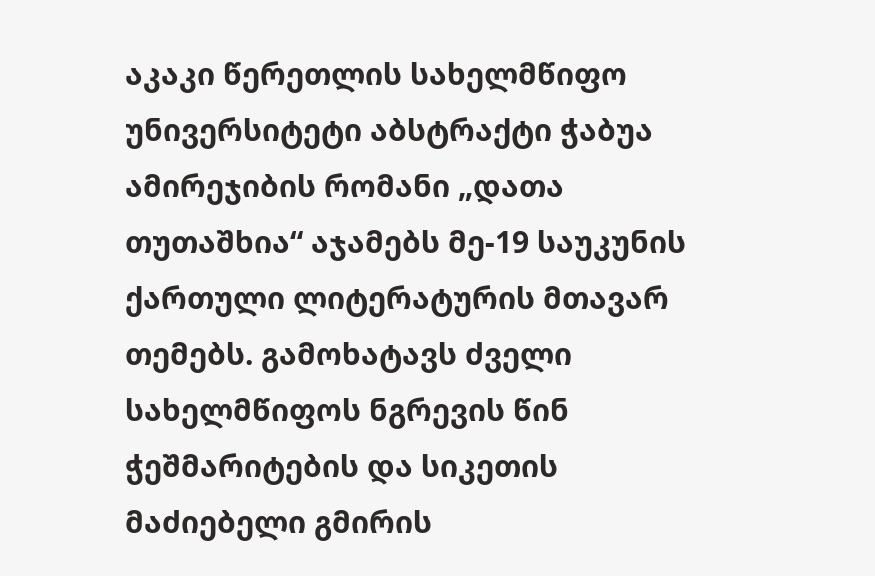აკაკი წერეთლის სახელმწიფო უნივერსიტეტი აბსტრაქტი ჭაბუა ამირეჯიბის რომანი „დათა თუთაშხია“ აჯამებს მე-19 საუკუნის ქართული ლიტერატურის მთავარ თემებს. გამოხატავს ძველი სახელმწიფოს ნგრევის წინ ჭეშმარიტების და სიკეთის მაძიებელი გმირის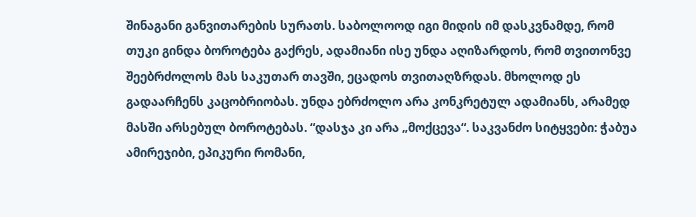შინაგანი განვითარების სურათს. საბოლოოდ იგი მიდის იმ დასკვნამდე, რომ თუკი გინდა ბოროტება გაქრეს, ადამიანი ისე უნდა აღიზარდოს, რომ თვითონვე შეებრძოლოს მას საკუთარ თავში, ეცადოს თვითაღზრდას. მხოლოდ ეს გადაარჩენს კაცობრიობას. უნდა ებრძოლო არა კონკრეტულ ადამიანს, არამედ მასში არსებულ ბოროტებას. “დასჯა კი არა „მოქცევა“. საკვანძო სიტყვები: ჭაბუა ამირეჯიბი, ეპიკური რომანი,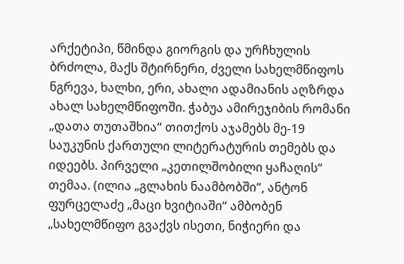არქეტიპი, წმინდა გიორგის და ურჩხულის ბრძოლა, მაქს შტირნერი, ძველი სახელმწიფოს ნგრევა, ხალხი, ერი, ახალი ადამიანის აღზრდა ახალ სახელმწიფოში. ჭაბუა ამირეჯიბის რომანი „დათა თუთაშხია“ თითქოს აჯამებს მე-19 საუკუნის ქართული ლიტერატურის თემებს და იდეებს. პირველი „კეთილშობილი ყაჩაღის“ თემაა. (ილია „გლახის ნაამბობში“, ანტონ ფურცელაძე „მაცი ხვიტიაში“ ამბობენ „სახელმწიფო გვაქვს ისეთი, ნიჭიერი და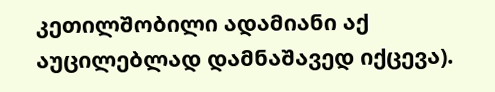კეთილშობილი ადამიანი აქ აუცილებლად დამნაშავედ იქცევა).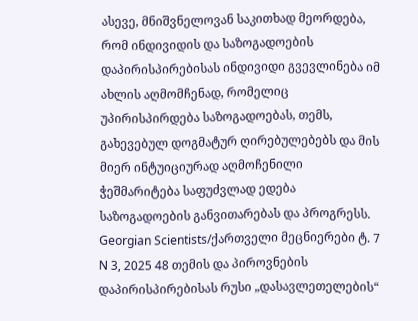ასევე, მნიშვნელოვან საკითხად მეორდება, რომ ინდივიდის და საზოგადოების დაპირისპირებისას ინდივიდი გვევლინება იმ ახლის აღმომჩენად, რომელიც უპირისპირდება საზოგადოებას, თემს, გახევებულ დოგმატურ ღირებულებებს და მის მიერ ინტუიციურად აღმოჩენილი ჭეშმარიტება საფუძვლად ედება საზოგადოების განვითარებას და პროგრესს. Georgian Scientists/ქართველი მეცნიერები ტ. 7 N 3, 2025 48 თემის და პიროვნების დაპირისპირებისას რუსი „დასავლეთელების“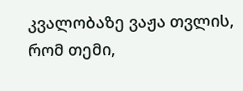კვალობაზე ვაჟა თვლის, რომ თემი,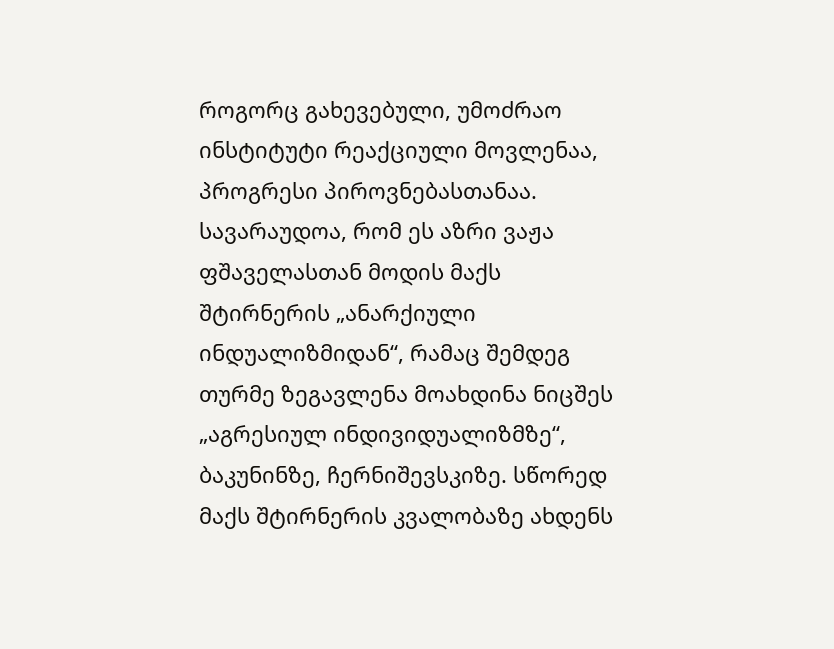როგორც გახევებული, უმოძრაო ინსტიტუტი რეაქციული მოვლენაა, პროგრესი პიროვნებასთანაა. სავარაუდოა, რომ ეს აზრი ვაჟა ფშაველასთან მოდის მაქს შტირნერის „ანარქიული ინდუალიზმიდან“, რამაც შემდეგ თურმე ზეგავლენა მოახდინა ნიცშეს „აგრესიულ ინდივიდუალიზმზე“, ბაკუნინზე, ჩერნიშევსკიზე. სწორედ მაქს შტირნერის კვალობაზე ახდენს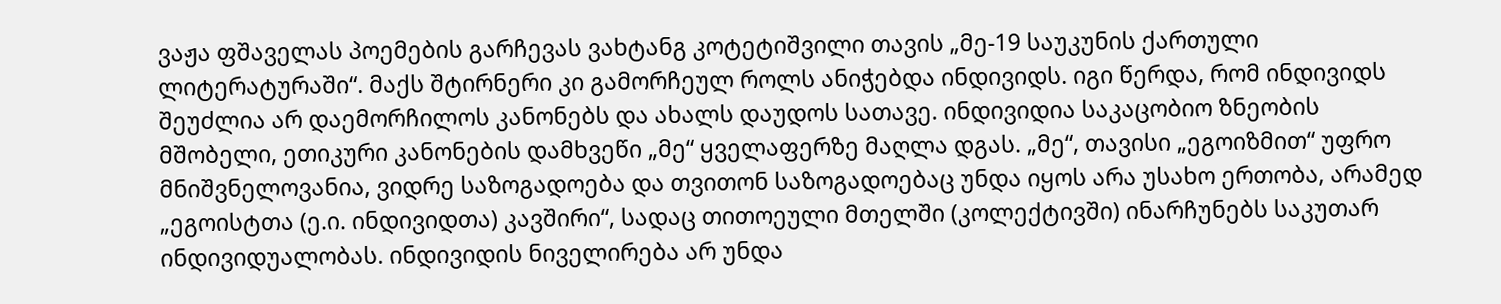ვაჟა ფშაველას პოემების გარჩევას ვახტანგ კოტეტიშვილი თავის „მე-19 საუკუნის ქართული ლიტერატურაში“. მაქს შტირნერი კი გამორჩეულ როლს ანიჭებდა ინდივიდს. იგი წერდა, რომ ინდივიდს შეუძლია არ დაემორჩილოს კანონებს და ახალს დაუდოს სათავე. ინდივიდია საკაცობიო ზნეობის მშობელი, ეთიკური კანონების დამხვეწი „მე“ ყველაფერზე მაღლა დგას. „მე“, თავისი „ეგოიზმით“ უფრო მნიშვნელოვანია, ვიდრე საზოგადოება და თვითონ საზოგადოებაც უნდა იყოს არა უსახო ერთობა, არამედ „ეგოისტთა (ე.ი. ინდივიდთა) კავშირი“, სადაც თითოეული მთელში (კოლექტივში) ინარჩუნებს საკუთარ ინდივიდუალობას. ინდივიდის ნიველირება არ უნდა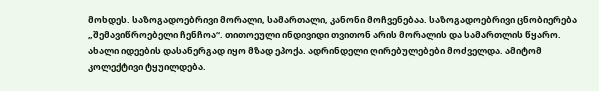მოხდეს. საზოგადოებრივი მორალი, სამართალი, კანონი მოჩვენებაა. საზოგადოებრივი ცნობიერება „შემავიწროებელი ჩენჩოა“. თითოეული ინდივიდი თვითონ არის მორალის და სამართლის წყარო. ახალი იდეების დასანერგად იყო მზად ეპოქა. ადრინდელი ღირებულებები მოძველდა. ამიტომ კოლექტივი ტყუილდება.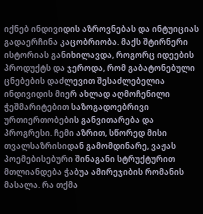იქნებ ინდივიდის აზროვნებას და ინტუიციას გადაერჩინა კაცობრიობა. მაქს შტირნერი ისტორიას განიხილავდა, როგორც იდეების პროდუქტს და ჯეროდა, რომ გაბატონებული ცნებების დაძლევით შესაძლებელია ინდივიდის მიერ ახლად აღმოჩენილი ჭეშმარიტებით საზოგადოებრივი ურთიერთობების განვითარება და პროგრესი. ჩემი აზრით, სწორედ მისი თვალსაზრისიდან გამომდინარე, ვაჟას პოემებისებური შინაგანი სტრუქტურით მთლიანდება ჭაბუა ამირეჯიბის რომანის მასალა. რა თქმა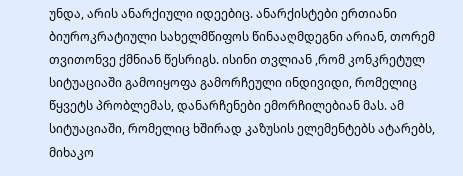უნდა, არის ანარქიული იდეებიც. ანარქისტები ერთიანი ბიუროკრატიული სახელმწიფოს წინააღმდეგნი არიან, თორემ თვითონვე ქმნიან წესრიგს. ისინი თვლიან ,რომ კონკრეტულ სიტუაციაში გამოიყოფა გამორჩეული ინდივიდი, რომელიც წყვეტს პრობლემას, დანარჩენები ემორჩილებიან მას. ამ სიტუაციაში, რომელიც ხშირად კაზუსის ელემენტებს ატარებს, მიხაკო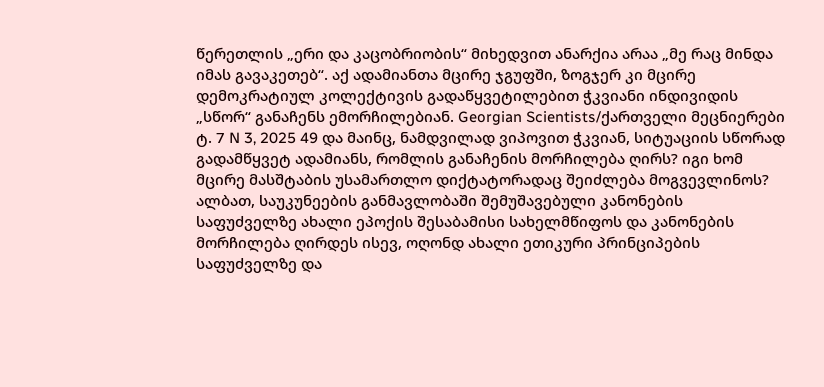წერეთლის „ერი და კაცობრიობის“ მიხედვით ანარქია არაა „მე რაც მინდა იმას გავაკეთებ“. აქ ადამიანთა მცირე ჯგუფში, ზოგჯერ კი მცირე დემოკრატიულ კოლექტივის გადაწყვეტილებით ჭკვიანი ინდივიდის „სწორ“ განაჩენს ემორჩილებიან. Georgian Scientists/ქართველი მეცნიერები ტ. 7 N 3, 2025 49 და მაინც, ნამდვილად ვიპოვით ჭკვიან, სიტუაციის სწორად გადამწყვეტ ადამიანს, რომლის განაჩენის მორჩილება ღირს? იგი ხომ მცირე მასშტაბის უსამართლო დიქტატორადაც შეიძლება მოგვევლინოს? ალბათ, საუკუნეების განმავლობაში შემუშავებული კანონების საფუძველზე ახალი ეპოქის შესაბამისი სახელმწიფოს და კანონების მორჩილება ღირდეს ისევ, ოღონდ ახალი ეთიკური პრინციპების საფუძველზე და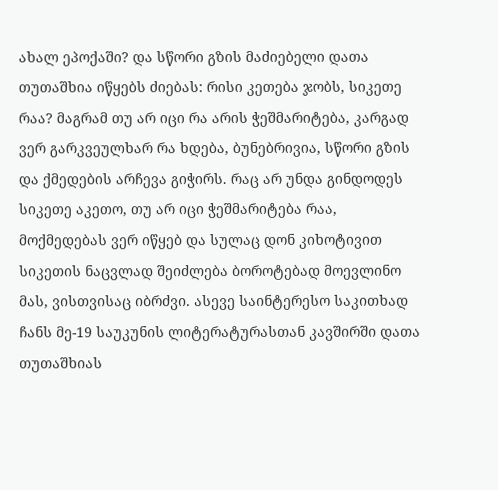ახალ ეპოქაში? და სწორი გზის მაძიებელი დათა თუთაშხია იწყებს ძიებას: რისი კეთება ჯობს, სიკეთე რაა? მაგრამ თუ არ იცი რა არის ჭეშმარიტება, კარგად ვერ გარკვეულხარ რა ხდება, ბუნებრივია, სწორი გზის და ქმედების არჩევა გიჭირს. რაც არ უნდა გინდოდეს სიკეთე აკეთო, თუ არ იცი ჭეშმარიტება რაა, მოქმედებას ვერ იწყებ და სულაც დონ კიხოტივით სიკეთის ნაცვლად შეიძლება ბოროტებად მოევლინო მას, ვისთვისაც იბრძვი. ასევე საინტერესო საკითხად ჩანს მე-19 საუკუნის ლიტერატურასთან კავშირში დათა თუთაშხიას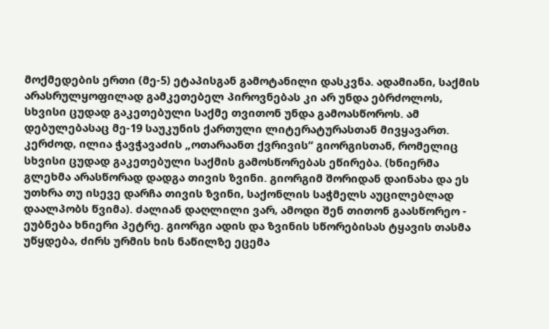მოქმედების ერთი (მე-5) ეტაპისგან გამოტანილი დასკვნა. ადამიანი, საქმის არასრულყოფილად გამკეთებელ პიროვნებას კი არ უნდა ებრძოლოს, სხვისი ცუდად გაკეთებული საქმე თვითონ უნდა გამოასწოროს. ამ დებულებასაც მე-19 საუკუნის ქართული ლიტერატურასთან მივყავართ. კერძოდ, ილია ჭავჭავაძის „ოთარაანთ ქვრივის“ გიორგისთან, რომელიც სხვისი ცუდად გაკეთებული საქმის გამოსწორებას ეწირება. (ხნიერმა გლეხმა არასწორად დადგა თივის ზვინი. გიორგიმ შორიდან დაინახა და ეს უთხრა თუ ისევე დარჩა თივის ზვინი, საქონლის საჭმელს აუცილებლად დაალპობს წვიმა). ძალიან დაღლილი ვარ, ამოდი შენ თითონ გაასწორეო - ეუბნება ხნიერი პეტრე. გიორგი ადის და ზვინის სწორებისას ტყავის თასმა უწყდება, ძირს ურმის ხის ნაწილზე ეცემა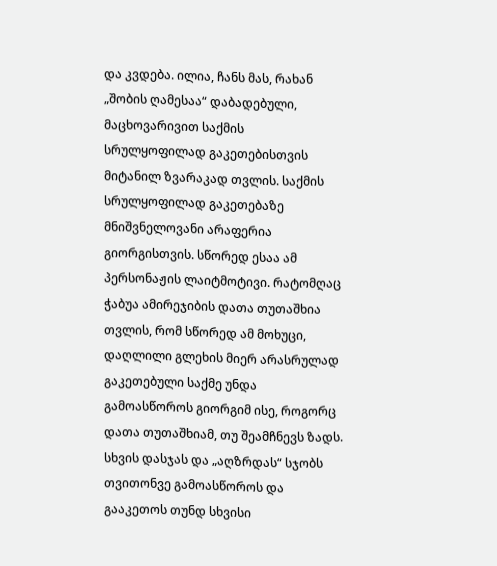და კვდება. ილია, ჩანს მას, რახან „შობის ღამესაა“ დაბადებული, მაცხოვარივით საქმის სრულყოფილად გაკეთებისთვის მიტანილ ზვარაკად თვლის. საქმის სრულყოფილად გაკეთებაზე მნიშვნელოვანი არაფერია გიორგისთვის. სწორედ ესაა ამ პერსონაჟის ლაიტმოტივი. რატომღაც ჭაბუა ამირეჯიბის დათა თუთაშხია თვლის, რომ სწორედ ამ მოხუცი, დაღლილი გლეხის მიერ არასრულად გაკეთებული საქმე უნდა გამოასწოროს გიორგიმ ისე, როგორც დათა თუთაშხიამ, თუ შეამჩნევს ზადს. სხვის დასჯას და „აღზრდას“ სჯობს თვითონვე გამოასწოროს და გააკეთოს თუნდ სხვისი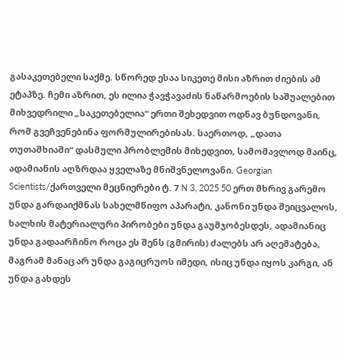გასაკეთებელი საქმე. სწორედ ესაა სიკეთე მისი აზრით ძიების ამ ეტაპზე. ჩემი აზრით, ეს ილია ჭავჭავაძის ნაწარმოების საშუალებით მიხვედრილი „საკეთებელია“ ერთი შეხედვით ოდნავ ბუნდოვანი, რომ გვეჩვენებინა ფორმულირებისას. საერთოდ, „დათა თუთაშხიაში“ დასმული პრობლემის მიხედვით, სამომავლოდ მაინც, ადამიანის აღზრდაა ყველაზე მნიშვნელოვანი. Georgian Scientists/ქართველი მეცნიერები ტ. 7 N 3, 2025 50 ერთ მხრივ გარემო უნდა გარდაიქმნას სახელმწიფო აპარატი, კანონი უნდა შეიცვალოს, ხალხის მატერიალური პირობები უნდა გაუმჯობესდეს, ადამიანიც უნდა გადაარჩინო როცა ეს შენს (გმირის) ძალებს არ აღემატება, მაგრამ მანაც არ უნდა გაგიცრუოს იმედი, ისიც უნდა იყოს კარგი, ან უნდა გახდეს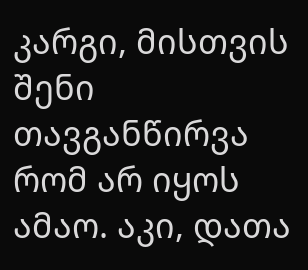კარგი, მისთვის შენი თავგანწირვა რომ არ იყოს ამაო. აკი, დათა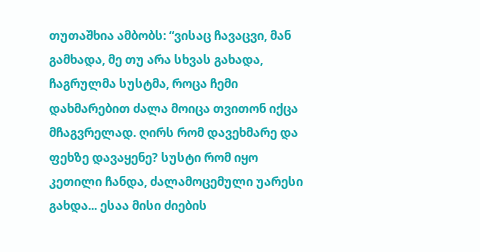თუთაშხია ამბობს: “ვისაც ჩავაცვი, მან გამხადა, მე თუ არა სხვას გახადა, ჩაგრულმა სუსტმა, როცა ჩემი დახმარებით ძალა მოიცა თვითონ იქცა მჩაგვრელად. ღირს რომ დავეხმარე და ფეხზე დავაყენე? სუსტი რომ იყო კეთილი ჩანდა, ძალამოცემული უარესი გახდა... ესაა მისი ძიების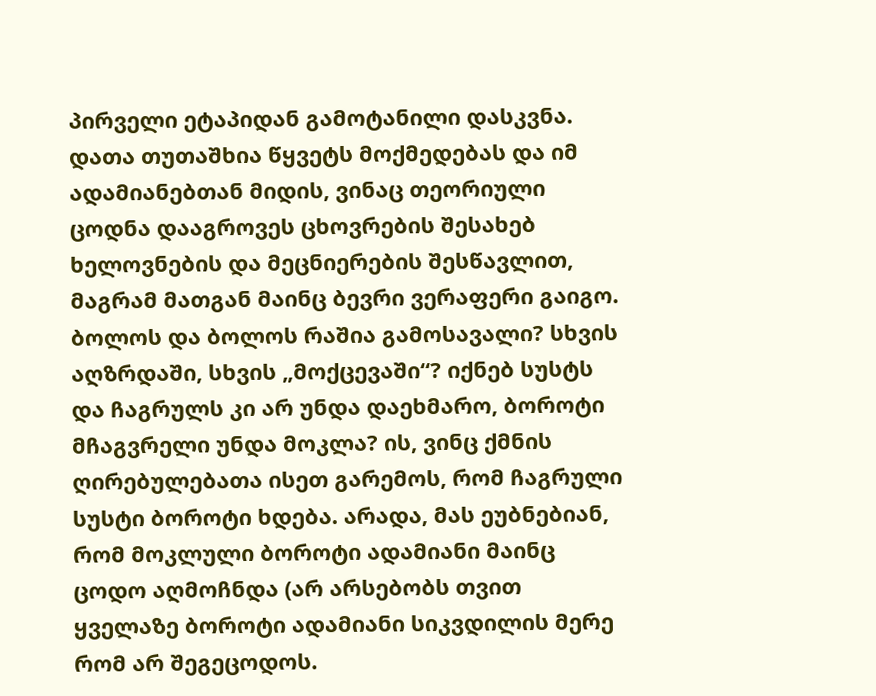პირველი ეტაპიდან გამოტანილი დასკვნა. დათა თუთაშხია წყვეტს მოქმედებას და იმ ადამიანებთან მიდის, ვინაც თეორიული ცოდნა დააგროვეს ცხოვრების შესახებ ხელოვნების და მეცნიერების შესწავლით, მაგრამ მათგან მაინც ბევრი ვერაფერი გაიგო. ბოლოს და ბოლოს რაშია გამოსავალი? სხვის აღზრდაში, სხვის „მოქცევაში“? იქნებ სუსტს და ჩაგრულს კი არ უნდა დაეხმარო, ბოროტი მჩაგვრელი უნდა მოკლა? ის, ვინც ქმნის ღირებულებათა ისეთ გარემოს, რომ ჩაგრული სუსტი ბოროტი ხდება. არადა, მას ეუბნებიან, რომ მოკლული ბოროტი ადამიანი მაინც ცოდო აღმოჩნდა (არ არსებობს თვით ყველაზე ბოროტი ადამიანი სიკვდილის მერე რომ არ შეგეცოდოს.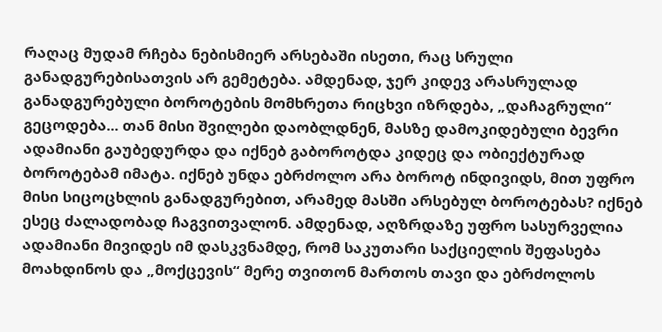რაღაც მუდამ რჩება ნებისმიერ არსებაში ისეთი, რაც სრული განადგურებისათვის არ გემეტება. ამდენად, ჯერ კიდევ არასრულად განადგურებული ბოროტების მომხრეთა რიცხვი იზრდება, „დაჩაგრული“ გეცოდება... თან მისი შვილები დაობლდნენ, მასზე დამოკიდებული ბევრი ადამიანი გაუბედურდა და იქნებ გაბოროტდა კიდეც და ობიექტურად ბოროტებამ იმატა. იქნებ უნდა ებრძოლო არა ბოროტ ინდივიდს, მით უფრო მისი სიცოცხლის განადგურებით, არამედ მასში არსებულ ბოროტებას? იქნებ ესეც ძალადობად ჩაგვითვალონ. ამდენად, აღზრდაზე უფრო სასურველია ადამიანი მივიდეს იმ დასკვნამდე, რომ საკუთარი საქციელის შეფასება მოახდინოს და „მოქცევის“ მერე თვითონ მართოს თავი და ებრძოლოს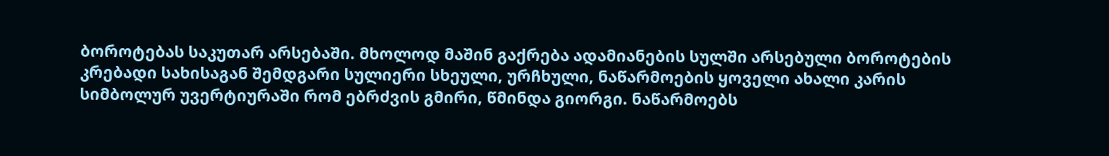ბოროტებას საკუთარ არსებაში. მხოლოდ მაშინ გაქრება ადამიანების სულში არსებული ბოროტების კრებადი სახისაგან შემდგარი სულიერი სხეული, ურჩხული, ნაწარმოების ყოველი ახალი კარის სიმბოლურ უვერტიურაში რომ ებრძვის გმირი, წმინდა გიორგი. ნაწარმოებს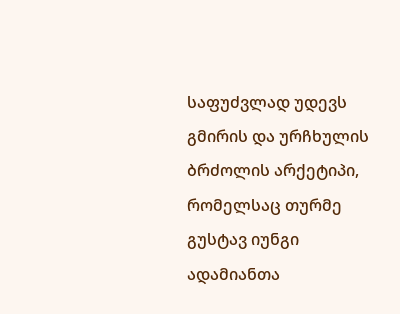საფუძვლად უდევს გმირის და ურჩხულის ბრძოლის არქეტიპი, რომელსაც თურმე გუსტავ იუნგი ადამიანთა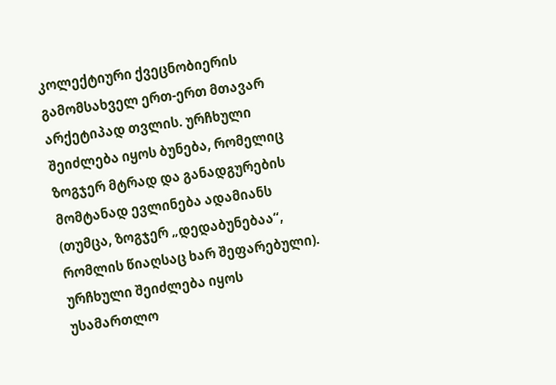კოლექტიური ქვეცნობიერის გამომსახველ ერთ-ერთ მთავარ არქეტიპად თვლის. ურჩხული შეიძლება იყოს ბუნება, რომელიც ზოგჯერ მტრად და განადგურების მომტანად ევლინება ადამიანს (თუმცა, ზოგჯერ „დედაბუნებაა“, რომლის წიაღსაც ხარ შეფარებული). ურჩხული შეიძლება იყოს უსამართლო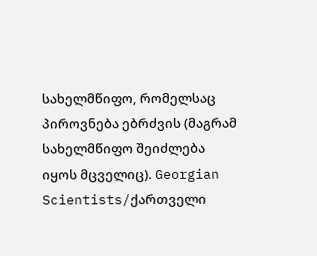სახელმწიფო, რომელსაც პიროვნება ებრძვის (მაგრამ სახელმწიფო შეიძლება იყოს მცველიც). Georgian Scientists/ქართველი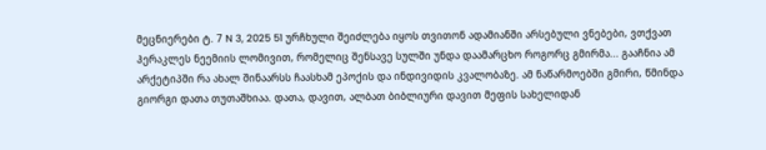მეცნიერები ტ. 7 N 3, 2025 51 ურჩხული შეიძლება იყოს თვითონ ადამიანში არსებული ვნებები, ვთქვათ ჰერაკლეს ნეემიის ლომივით, რომელიც შენსავე სულში უნდა დაამარცხო როგორც გმირმა... გააჩნია ამ არქეტიპში რა ახალ შინაარსს ჩაასხამ ეპოქის და ინდივიდის კვალობაზე. ამ ნაწარმოებში გმირი, წმინდა გიორგი დათა თუთაშხიაა. დათა, დავით, ალბათ ბიბლიური დავით მეფის სახელიდან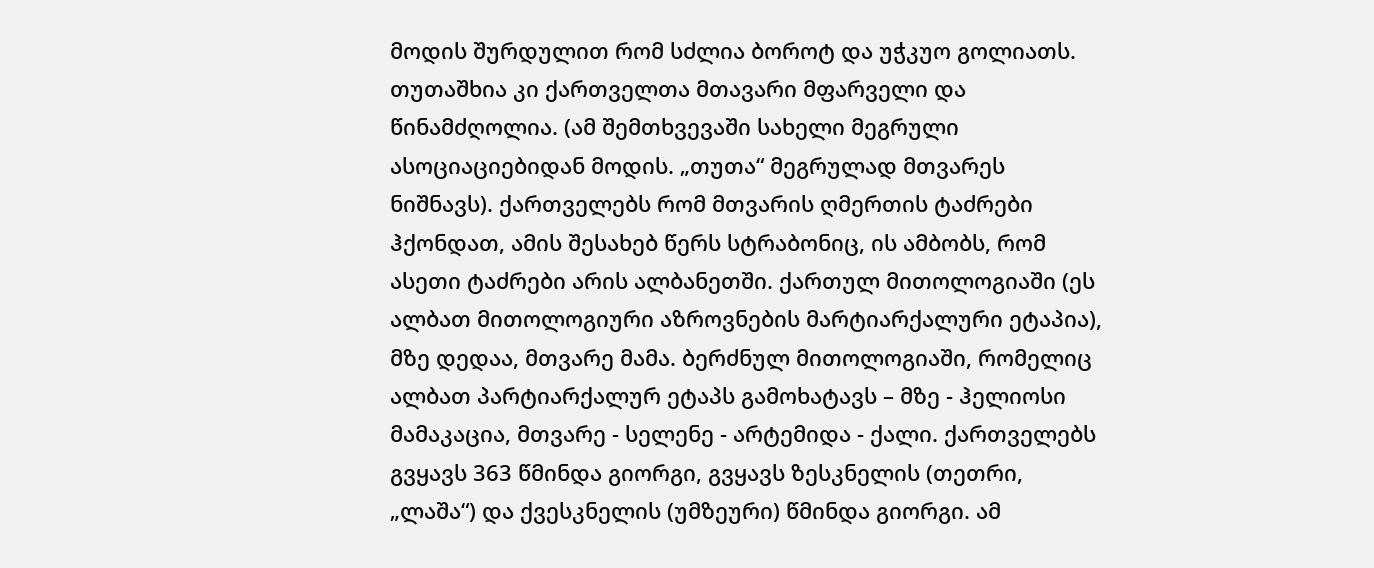მოდის შურდულით რომ სძლია ბოროტ და უჭკუო გოლიათს. თუთაშხია კი ქართველთა მთავარი მფარველი და წინამძღოლია. (ამ შემთხვევაში სახელი მეგრული ასოციაციებიდან მოდის. „თუთა“ მეგრულად მთვარეს ნიშნავს). ქართველებს რომ მთვარის ღმერთის ტაძრები ჰქონდათ, ამის შესახებ წერს სტრაბონიც, ის ამბობს, რომ ასეთი ტაძრები არის ალბანეთში. ქართულ მითოლოგიაში (ეს ალბათ მითოლოგიური აზროვნების მარტიარქალური ეტაპია), მზე დედაა, მთვარე მამა. ბერძნულ მითოლოგიაში, რომელიც ალბათ პარტიარქალურ ეტაპს გამოხატავს – მზე - ჰელიოსი მამაკაცია, მთვარე - სელენე - არტემიდა - ქალი. ქართველებს გვყავს 363 წმინდა გიორგი, გვყავს ზესკნელის (თეთრი, „ლაშა“) და ქვესკნელის (უმზეური) წმინდა გიორგი. ამ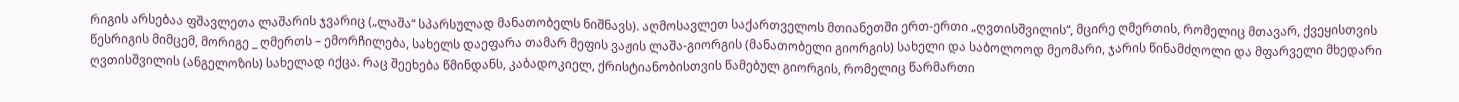რიგის არსებაა ფშავლეთა ლაშარის ჯვარიც („ლაშა“ სპარსულად მანათობელს ნიშნავს). აღმოსავლეთ საქართველოს მთიანეთში ერთ-ერთი „ღვთისშვილის“, მცირე ღმერთის, რომელიც მთავარ, ქვეყისთვის წესრიგის მიმცემ, მორიგე _ ღმერთს – ემორჩილება, სახელს დაეფარა თამარ მეფის ვაჟის ლაშა-გიორგის (მანათობელი გიორგის) სახელი და საბოლოოდ მეომარი, ჯარის წინამძღოლი და მფარველი მხედარი ღვთისშვილის (ანგელოზის) სახელად იქცა. რაც შეეხება წმინდანს, კაბადოკიელ, ქრისტიანობისთვის წამებულ გიორგის, რომელიც წარმართი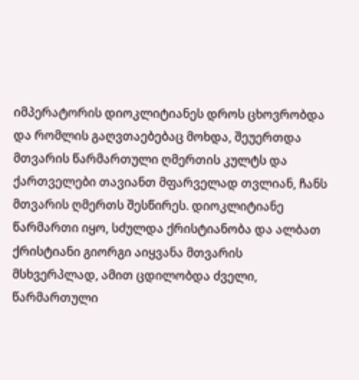იმპერატორის დიოკლიტიანეს დროს ცხოვრობდა და რომლის გაღვთაებებაც მოხდა, შეუერთდა მთვარის წარმართული ღმერთის კულტს და ქართველები თავიანთ მფარველად თვლიან, ჩანს მთვარის ღმერთს შესწირეს. დიოკლიტიანე წარმართი იყო, სძულდა ქრისტიანობა და ალბათ ქრისტიანი გიორგი აიყვანა მთვარის მსხვერპლად, ამით ცდილობდა ძველი, წარმართული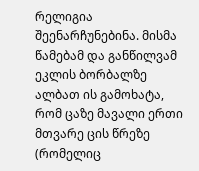რელიგია შეენარჩუნებინა. მისმა წამებამ და განწილვამ ეკლის ბორბალზე ალბათ ის გამოხატა, რომ ცაზე მავალი ერთი მთვარე ცის წრეზე (რომელიც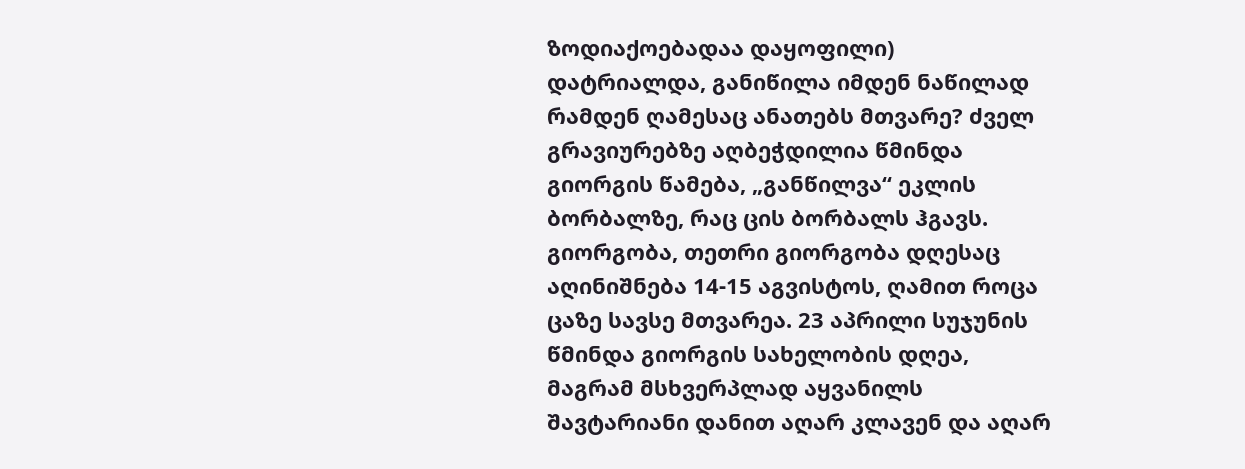ზოდიაქოებადაა დაყოფილი) დატრიალდა, განიწილა იმდენ ნაწილად რამდენ ღამესაც ანათებს მთვარე? ძველ გრავიურებზე აღბეჭდილია წმინდა გიორგის წამება, „განწილვა“ ეკლის ბორბალზე, რაც ცის ბორბალს ჰგავს. გიორგობა, თეთრი გიორგობა დღესაც აღინიშნება 14-15 აგვისტოს, ღამით როცა ცაზე სავსე მთვარეა. 23 აპრილი სუჯუნის წმინდა გიორგის სახელობის დღეა, მაგრამ მსხვერპლად აყვანილს შავტარიანი დანით აღარ კლავენ და აღარ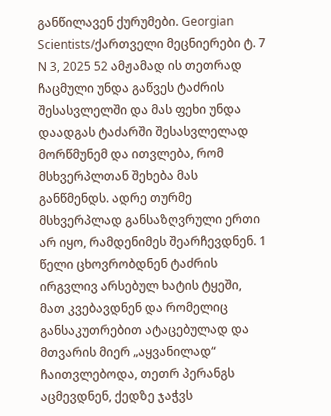განწილავენ ქურუმები. Georgian Scientists/ქართველი მეცნიერები ტ. 7 N 3, 2025 52 ამჟამად ის თეთრად ჩაცმული უნდა გაწვეს ტაძრის შესასვლელში და მას ფეხი უნდა დაადგას ტაძარში შესასვლელად მორწმუნემ და ითვლება, რომ მსხვერპლთან შეხება მას განწმენდს. ადრე თურმე მსხვერპლად განსაზღვრული ერთი არ იყო, რამდენიმეს შეარჩევდნენ. 1 წელი ცხოვრობდნენ ტაძრის ირგვლივ არსებულ ხატის ტყეში, მათ კვებავდნენ და რომელიც განსაკუთრებით ატაცებულად და მთვარის მიერ „აყვანილად“ ჩაითვლებოდა, თეთრ პერანგს აცმევდნენ, ქედზე ჯაჭვს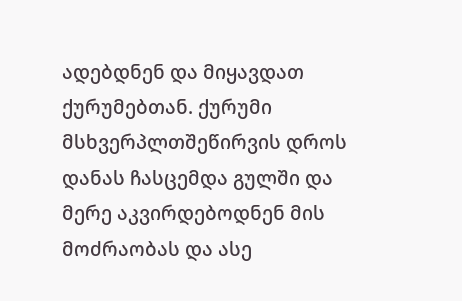ადებდნენ და მიყავდათ ქურუმებთან. ქურუმი მსხვერპლთშეწირვის დროს დანას ჩასცემდა გულში და მერე აკვირდებოდნენ მის მოძრაობას და ასე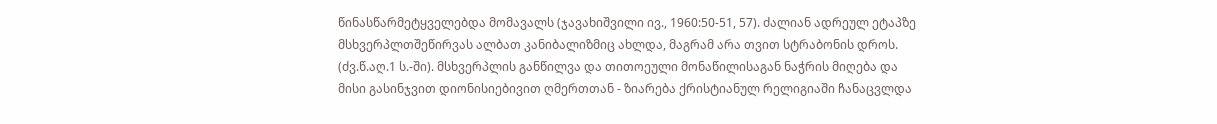წინასწარმეტყველებდა მომავალს (ჯავახიშვილი ივ., 1960:50-51, 57). ძალიან ადრეულ ეტაპზე მსხვერპლთშეწირვას ალბათ კანიბალიზმიც ახლდა, მაგრამ არა თვით სტრაბონის დროს. (ძვ.წ.აღ.1 ს.-ში). მსხვერპლის განწილვა და თითოეული მონაწილისაგან ნაჭრის მიღება და მისი გასინჯვით დიონისიებივით ღმერთთან - ზიარება ქრისტიანულ რელიგიაში ჩანაცვლდა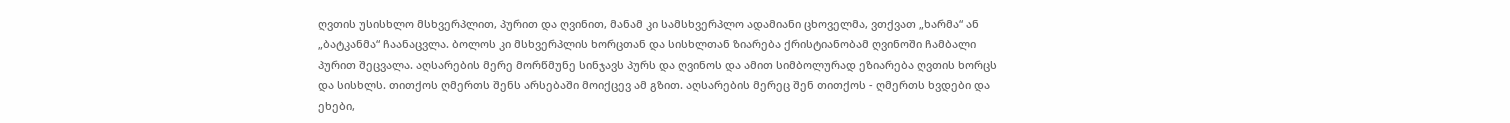ღვთის უსისხლო მსხვერპლით, პურით და ღვინით, მანამ კი სამსხვერპლო ადამიანი ცხოველმა, ვთქვათ „ხარმა“ ან „ბატკანმა“ ჩაანაცვლა. ბოლოს კი მსხვერპლის ხორცთან და სისხლთან ზიარება ქრისტიანობამ ღვინოში ჩამბალი პურით შეცვალა. აღსარების მერე მორწმუნე სინჯავს პურს და ღვინოს და ამით სიმბოლურად ეზიარება ღვთის ხორცს და სისხლს. თითქოს ღმერთს შენს არსებაში მოიქცევ ამ გზით. აღსარების მერეც შენ თითქოს - ღმერთს ხვდები და ეხები,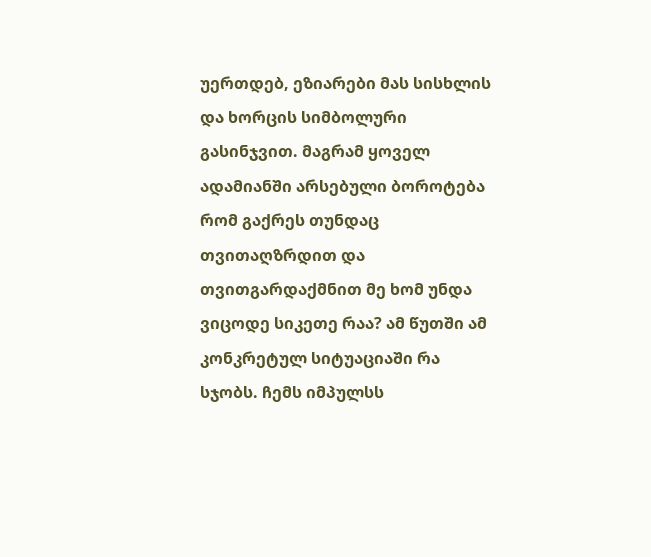უერთდებ, ეზიარები მას სისხლის და ხორცის სიმბოლური გასინჯვით. მაგრამ ყოველ ადამიანში არსებული ბოროტება რომ გაქრეს თუნდაც თვითაღზრდით და თვითგარდაქმნით მე ხომ უნდა ვიცოდე სიკეთე რაა? ამ წუთში ამ კონკრეტულ სიტუაციაში რა სჯობს. ჩემს იმპულსს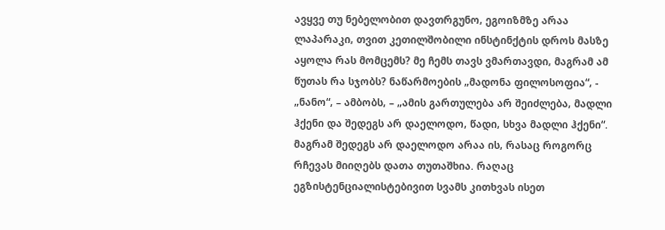ავყვე თუ ნებელობით დავთრგუნო, ეგოიზმზე არაა ლაპარაკი, თვით კეთილშობილი ინსტინქტის დროს მასზე აყოლა რას მომცემს? მე ჩემს თავს ვმართავდი, მაგრამ ამ წუთას რა სჯობს? ნაწარმოების „მადონა ფილოსოფია“, - „ნანო“, – ამბობს, – „ამის გართულება არ შეიძლება, მადლი ჰქენი და შედეგს არ დაელოდო, წადი, სხვა მადლი ჰქენი“. მაგრამ შედეგს არ დაელოდო არაა ის, რასაც როგორც რჩევას მიიღებს დათა თუთაშხია. რაღაც ეგზისტენციალისტებივით სვამს კითხვას ისეთ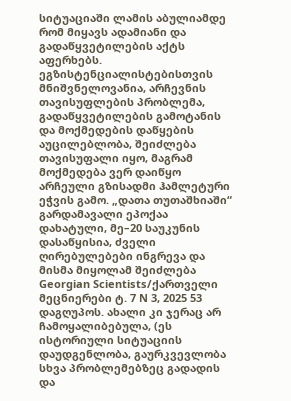სიტუაციაში ლამის აბულიამდე რომ მიყავს ადამიანი და გადაწყვეტილების აქტს აფერხებს. ეგზისტენციალისტებისთვის მნიშვნელოვანია, არჩევნის თავისუფლების პრობლემა, გადაწყვეტილების გამოტანის და მოქმედების დაწყების აუცილებლობა, შეიძლება თავისუფალი იყო, მაგრამ მოქმედება ვერ დაიწყო არჩეული გზისადმი ჰამლეტური ეჭვის გამო. „დათა თუთაშხიაში“ გარდამავალი ეპოქაა დახატული, მე–20 საუკუნის დასაწყისია, ძველი ღირებულებები ინგრევა და მისმა მიყოლამ შეიძლება Georgian Scientists/ქართველი მეცნიერები ტ. 7 N 3, 2025 53 დაგღუპოს. ახალი კი ჯერაც არ ჩამოყალიბებულა, (ეს ისტორიული სიტუაციის დაუდგენლობა, გაურკვევლობა სხვა პრობლემებზეც გადადის და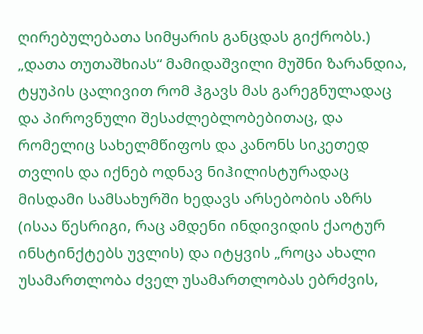ღირებულებათა სიმყარის განცდას გიქრობს.) „დათა თუთაშხიას“ მამიდაშვილი მუშნი ზარანდია, ტყუპის ცალივით რომ ჰგავს მას გარეგნულადაც და პიროვნული შესაძლებლობებითაც, და რომელიც სახელმწიფოს და კანონს სიკეთედ თვლის და იქნებ ოდნავ ნიჰილისტურადაც მისდამი სამსახურში ხედავს არსებობის აზრს (ისაა წესრიგი, რაც ამდენი ინდივიდის ქაოტურ ინსტინქტებს უვლის) და იტყვის „როცა ახალი უსამართლობა ძველ უსამართლობას ებრძვის,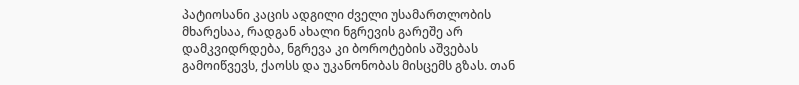პატიოსანი კაცის ადგილი ძველი უსამართლობის მხარესაა, რადგან ახალი ნგრევის გარეშე არ დამკვიდრდება, ნგრევა კი ბოროტების აშვებას გამოიწვევს, ქაოსს და უკანონობას მისცემს გზას. თან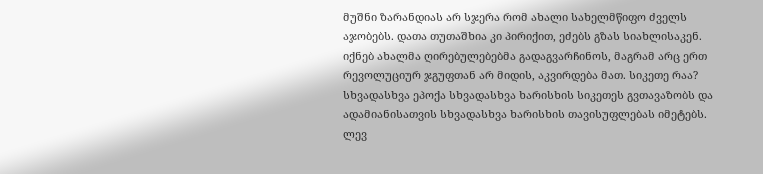მუშნი ზარანდიას არ სჯერა რომ ახალი სახელმწიფო ძველს აჯობებს. დათა თუთაშხია კი პირიქით, ეძებს გზას სიახლისაკენ. იქნებ ახალმა ღირებულებებმა გადაგვარჩინოს, მაგრამ არც ერთ რევოლუციურ ჯგუფთან არ მიდის, აკვირდება მათ. სიკეთე რაა? სხვადასხვა ეპოქა სხვადასხვა ხარისხის სიკეთეს გვთავაზობს და ადამიანისათვის სხვადასხვა ხარისხის თავისუფლებას იმეტებს. ლევ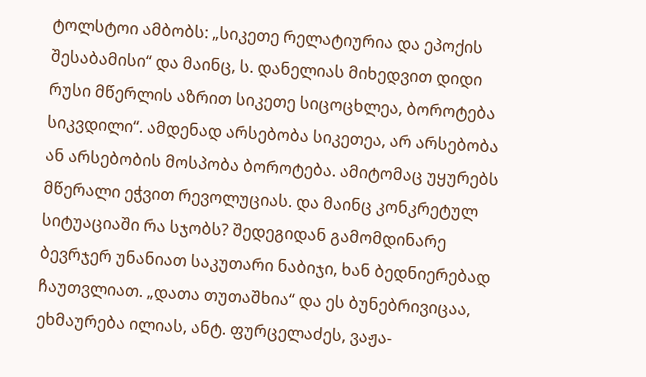ტოლსტოი ამბობს: „სიკეთე რელატიურია და ეპოქის შესაბამისი“ და მაინც, ს. დანელიას მიხედვით დიდი რუსი მწერლის აზრით სიკეთე სიცოცხლეა, ბოროტება სიკვდილი“. ამდენად არსებობა სიკეთეა, არ არსებობა ან არსებობის მოსპობა ბოროტება. ამიტომაც უყურებს მწერალი ეჭვით რევოლუციას. და მაინც კონკრეტულ სიტუაციაში რა სჯობს? შედეგიდან გამომდინარე ბევრჯერ უნანიათ საკუთარი ნაბიჯი, ხან ბედნიერებად ჩაუთვლიათ. „დათა თუთაშხია“ და ეს ბუნებრივიცაა, ეხმაურება ილიას, ანტ. ფურცელაძეს, ვაჟა-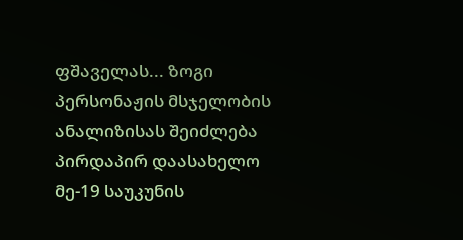ფშაველას... ზოგი პერსონაჟის მსჯელობის ანალიზისას შეიძლება პირდაპირ დაასახელო მე-19 საუკუნის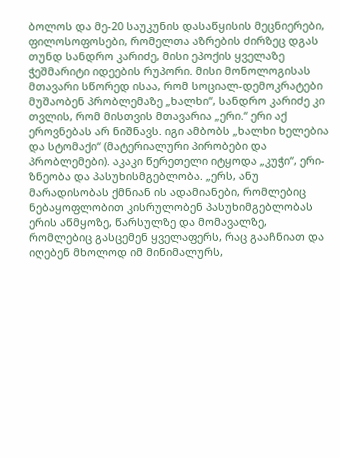ბოლოს და მე-20 საუკუნის დასაწყისის მეცნიერები, ფილოსოფოსები, რომელთა აზრების ძირზეც დგას თუნდ სანდრო კარიძე, მისი ეპოქის ყველაზე ჭეშმარიტი იდეების რუპორი. მისი მონოლოგისას მთავარი სწორედ ისაა, რომ სოციალ-დემოკრატები მუშაობენ პრობლემაზე „ხალხი“, სანდრო კარიძე კი თვლის, რომ მისთვის მთავარია „ერი.“ ერი აქ ეროვნებას არ ნიშნავს. იგი ამბობს „ხალხი ხელებია და სტომაქი“ (მატერიალური პირობები და პრობლემები). აკაკი წერეთელი იტყოდა „კუჭი“, ერი-ზნეობა და პასუხისმგებლობა. „ერს, ანუ მარადისობას ქმნიან ის ადამიანები, რომლებიც ნებაყოფლობით კისრულობენ პასუხიმგებლობას ერის აწმყოზე, წარსულზე და მომავალზე, რომლებიც გასცემენ ყველაფერს, რაც გააჩნიათ და იღებენ მხოლოდ იმ მინიმალურს,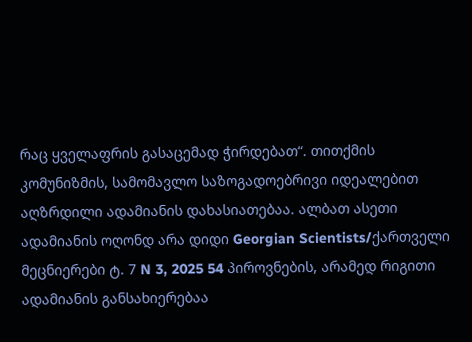რაც ყველაფრის გასაცემად ჭირდებათ“. თითქმის კომუნიზმის, სამომავლო საზოგადოებრივი იდეალებით აღზრდილი ადამიანის დახასიათებაა. ალბათ ასეთი ადამიანის ოღონდ არა დიდი Georgian Scientists/ქართველი მეცნიერები ტ. 7 N 3, 2025 54 პიროვნების, არამედ რიგითი ადამიანის განსახიერებაა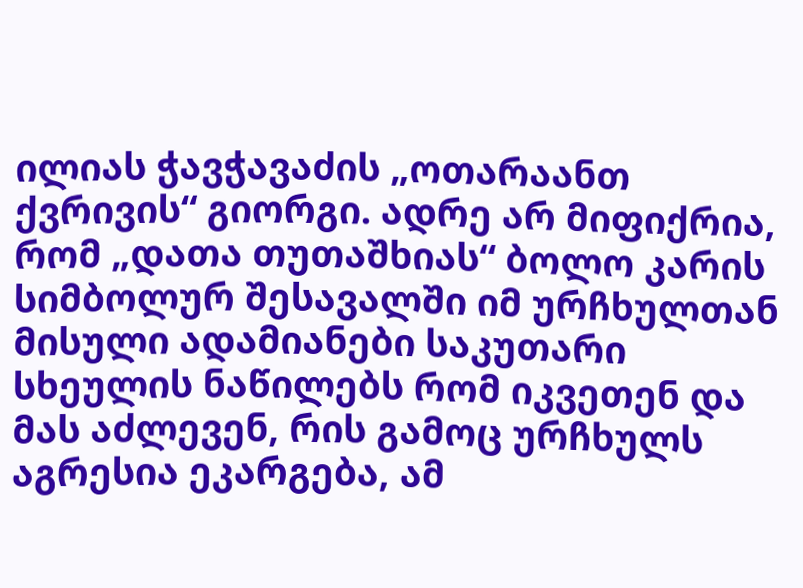ილიას ჭავჭავაძის „ოთარაანთ ქვრივის“ გიორგი. ადრე არ მიფიქრია, რომ „დათა თუთაშხიას“ ბოლო კარის სიმბოლურ შესავალში იმ ურჩხულთან მისული ადამიანები საკუთარი სხეულის ნაწილებს რომ იკვეთენ და მას აძლევენ, რის გამოც ურჩხულს აგრესია ეკარგება, ამ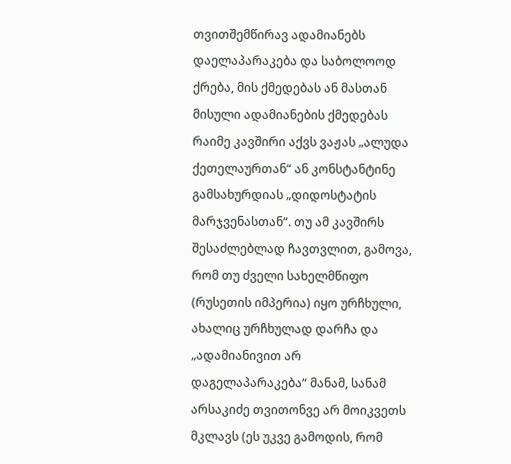თვითშემწირავ ადამიანებს დაელაპარაკება და საბოლოოდ ქრება, მის ქმედებას ან მასთან მისული ადამიანების ქმედებას რაიმე კავშირი აქვს ვაჟას „ალუდა ქეთელაურთან“ ან კონსტანტინე გამსახურდიას „დიდოსტატის მარჯვენასთან“. თუ ამ კავშირს შესაძლებლად ჩავთვლით, გამოვა, რომ თუ ძველი სახელმწიფო (რუსეთის იმპერია) იყო ურჩხული, ახალიც ურჩხულად დარჩა და „ადამიანივით არ დაგელაპარაკება“ მანამ, სანამ არსაკიძე თვითონვე არ მოიკვეთს მკლავს (ეს უკვე გამოდის, რომ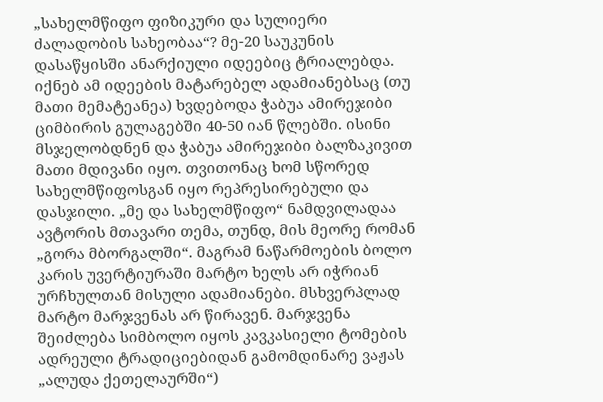„სახელმწიფო ფიზიკური და სულიერი ძალადობის სახეობაა“? მე-20 საუკუნის დასაწყისში ანარქიული იდეებიც ტრიალებდა. იქნებ ამ იდეების მატარებელ ადამიანებსაც (თუ მათი მემატეანეა) ხვდებოდა ჭაბუა ამირეჯიბი ციმბირის გულაგებში 40-50 იან წლებში. ისინი მსჯელობდნენ და ჭაბუა ამირეჯიბი ბალზაკივით მათი მდივანი იყო. თვითონაც ხომ სწორედ სახელმწიფოსგან იყო რეპრესირებული და დასჯილი. „მე და სახელმწიფო“ ნამდვილადაა ავტორის მთავარი თემა, თუნდ, მის მეორე რომან „გორა მბორგალში“. მაგრამ ნაწარმოების ბოლო კარის უვერტიურაში მარტო ხელს არ იჭრიან ურჩხულთან მისული ადამიანები. მსხვერპლად მარტო მარჯვენას არ წირავენ. მარჯვენა შეიძლება სიმბოლო იყოს კავკასიელი ტომების ადრეული ტრადიციებიდან გამომდინარე ვაჟას „ალუდა ქეთელაურში“)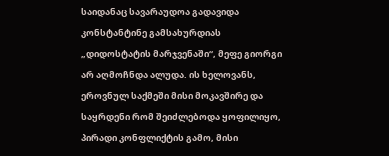საიდანაც სავარაუდოა გადავიდა კონსტანტინე გამსახურდიას „დიდოსტატის მარჯვენაში“, მეფე გიორგი არ აღმოჩნდა ალუდა. ის ხელოვანს, ეროვნულ საქმეში მისი მოკავშირე და საყრდენი რომ შეიძლებოდა ყოფილიყო, პირადი კონფლიქტის გამო, მისი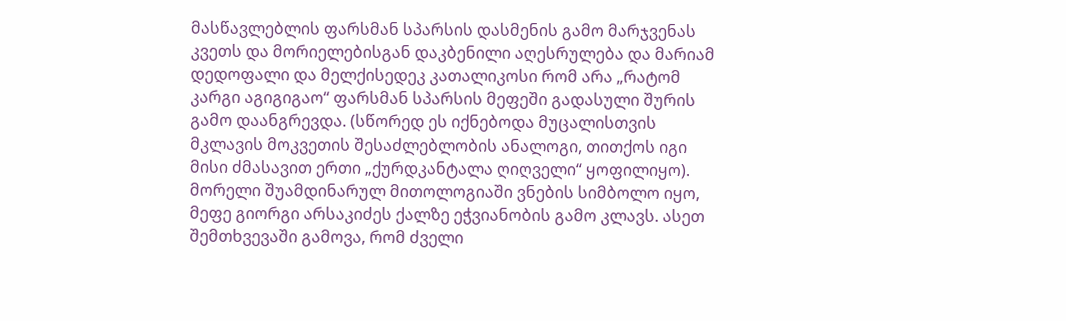მასწავლებლის ფარსმან სპარსის დასმენის გამო მარჯვენას კვეთს და მორიელებისგან დაკბენილი აღესრულება და მარიამ დედოფალი და მელქისედეკ კათალიკოსი რომ არა „რატომ კარგი აგიგიგაო“ ფარსმან სპარსის მეფეში გადასული შურის გამო დაანგრევდა. (სწორედ ეს იქნებოდა მუცალისთვის მკლავის მოკვეთის შესაძლებლობის ანალოგი, თითქოს იგი მისი ძმასავით ერთი „ქურდკანტალა ღიღველი“ ყოფილიყო). მორელი შუამდინარულ მითოლოგიაში ვნების სიმბოლო იყო, მეფე გიორგი არსაკიძეს ქალზე ეჭვიანობის გამო კლავს. ასეთ შემთხვევაში გამოვა, რომ ძველი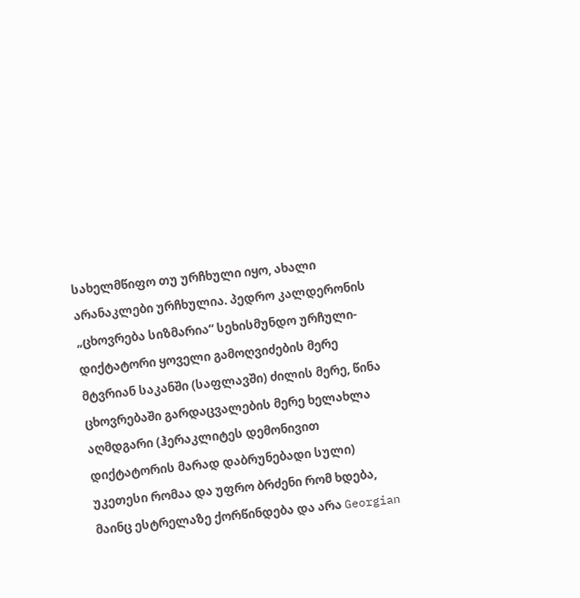სახელმწიფო თუ ურჩხული იყო, ახალი არანაკლები ურჩხულია. პედრო კალდერონის „ცხოვრება სიზმარია“ სეხისმუნდო ურჩული-დიქტატორი ყოველი გამოღვიძების მერე მტვრიან საკანში (საფლავში) ძილის მერე, წინა ცხოვრებაში გარდაცვალების მერე ხელახლა აღმდგარი (ჰერაკლიტეს დემონივით დიქტატორის მარად დაბრუნებადი სული) უკეთესი რომაა და უფრო ბრძენი რომ ხდება, მაინც ესტრელაზე ქორწინდება და არა Georgian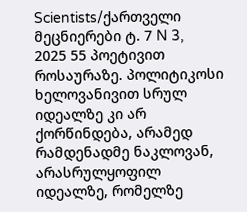Scientists/ქართველი მეცნიერები ტ. 7 N 3, 2025 55 პოეტივით როსაურაზე. პოლიტიკოსი ხელოვანივით სრულ იდეალზე კი არ ქორწინდება, არამედ რამდენადმე ნაკლოვან, არასრულყოფილ იდეალზე, რომელზე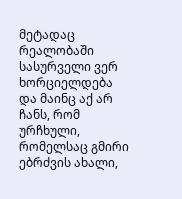მეტადაც რეალობაში სასურველი ვერ ხორციელდება და მაინც აქ არ ჩანს, რომ ურჩხული, რომელსაც გმირი ებრძვის ახალი,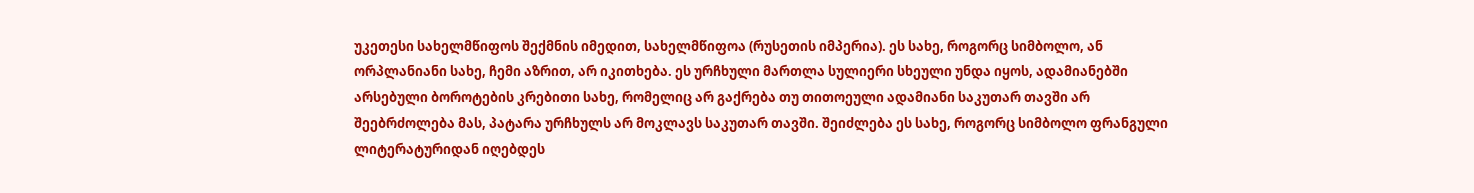უკეთესი სახელმწიფოს შექმნის იმედით, სახელმწიფოა (რუსეთის იმპერია). ეს სახე, როგორც სიმბოლო, ან ორპლანიანი სახე, ჩემი აზრით, არ იკითხება. ეს ურჩხული მართლა სულიერი სხეული უნდა იყოს, ადამიანებში არსებული ბოროტების კრებითი სახე, რომელიც არ გაქრება თუ თითოეული ადამიანი საკუთარ თავში არ შეებრძოლება მას, პატარა ურჩხულს არ მოკლავს საკუთარ თავში. შეიძლება ეს სახე, როგორც სიმბოლო ფრანგული ლიტერატურიდან იღებდეს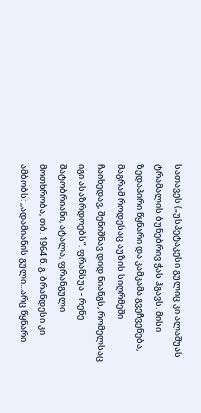სათავეს („უსპეტაკესი გულიც კი ალაშუას ტრამალის ბუნებრივ ჭას ჰგავს. მისი ზედაპირი წყნარი და კამკამა გვეჩვენება, მაგრამ როდესაც აუზის სიღრმეში ჩაიხედავ, შენიშნავ დიდ ნიანგს, რომელსაც იგი ასაზრდოებს“. ფრანსუა - რენე შატობრიანი, ატალა, ფრანგული მოთხრობა, თბ. 1964 წ. გ. ბრანდესი კი ამბობს: ,,ადამიანის გული...არც წყნარი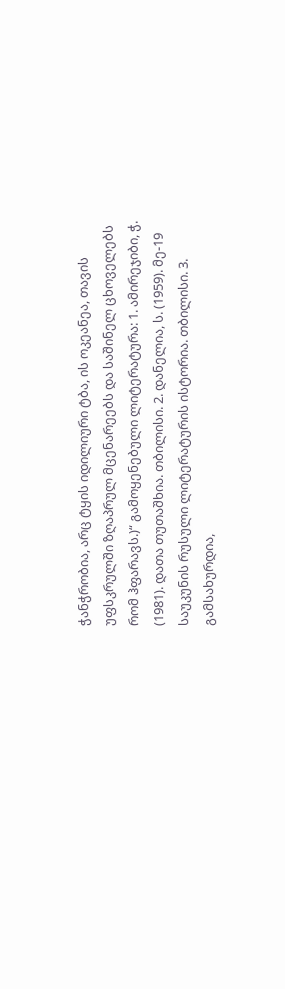ჭანჭრობია, არც ტყის იდილიური ტბა, ის ოკეანეა, თავის უფსკრულში ზღაპრულ მცენარეებს და საშინელ ცხოველებს რომ ჰფარავს.)“ გამოყენებული ლიტერატურა: 1. ამირეჯიბი, ჭ. (1981). დათა თუთაშხია. თბილისი. 2. დანელია, ს. (1959). მე-19 საუკუნის რუსული ლიტერატურის ისტორია. თბილისი. 3. გამსახურდია,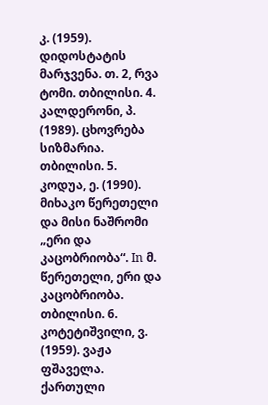კ. (1959). დიდოსტატის მარჯვენა. თ. 2, რვა ტომი. თბილისი. 4. კალდერონი, პ. (1989). ცხოვრება სიზმარია. თბილისი. 5. კოდუა, ე. (1990). მიხაკო წერეთელი და მისი ნაშრომი „ერი და კაცობრიობა“. In მ. წერეთელი, ერი და კაცობრიობა. თბილისი. 6. კოტეტიშვილი, ვ. (1959). ვაჟა ფშაველა. ქართული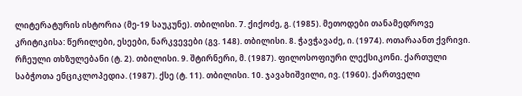ლიტერატურის ისტორია (მე-19 საუკუნე). თბილისი. 7. ქიქოძე, გ. (1985). მეთოდები თანამედროვე კრიტიკისა: წერილები, ესეები, ნარკვევები (გვ. 148). თბილისი. 8. ჭავჭავაძე, ი. (1974). ოთარაანთ ქვრივი. რჩეული თხზულებანი (ტ. 2). თბილისი. 9. შტირნერი, მ. (1987). ფილოსოფიური ლექსიკონი. ქართული საბჭოთა ენციკლოპედია. (1987). ქსე (ტ. 11). თბილისი. 10. ჯავახიშვილი, ივ. (1960). ქართველი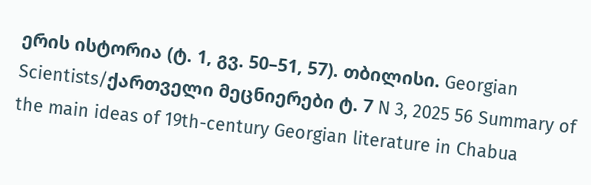ერის ისტორია (ტ. 1, გვ. 50–51, 57). თბილისი. Georgian Scientists/ქართველი მეცნიერები ტ. 7 N 3, 2025 56 Summary of the main ideas of 19th-century Georgian literature in Chabua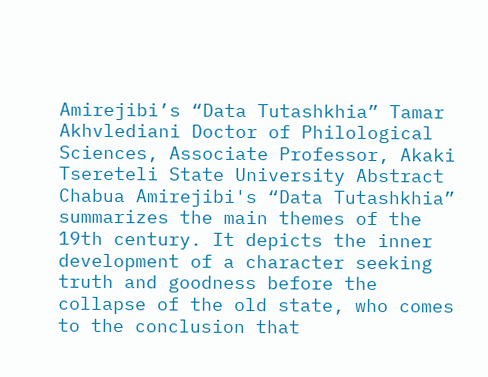Amirejibi’s “Data Tutashkhia” Tamar Akhvlediani Doctor of Philological Sciences, Associate Professor, Akaki Tsereteli State University Abstract Chabua Amirejibi's “Data Tutashkhia” summarizes the main themes of the 19th century. It depicts the inner development of a character seeking truth and goodness before the collapse of the old state, who comes to the conclusion that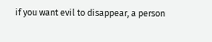if you want evil to disappear, a person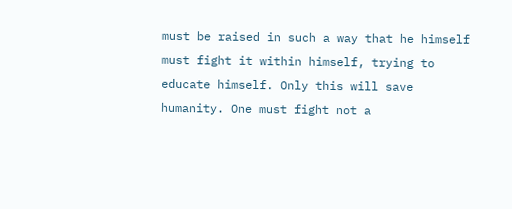must be raised in such a way that he himself must fight it within himself, trying to educate himself. Only this will save humanity. One must fight not a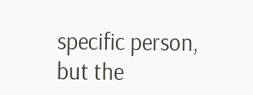specific person, but the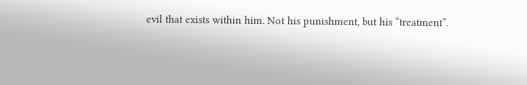evil that exists within him. Not his punishment, but his “treatment”.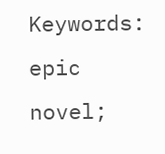Keywords: epic novel;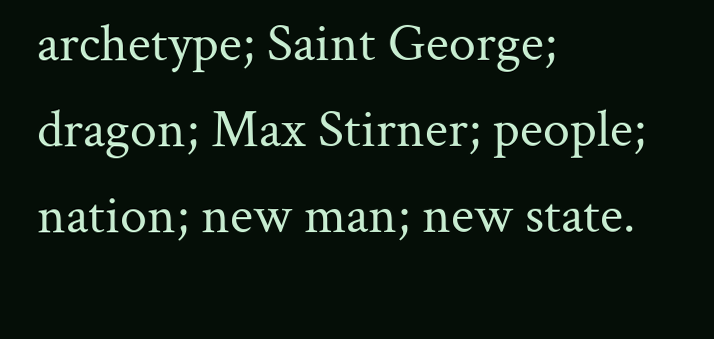archetype; Saint George; dragon; Max Stirner; people; nation; new man; new state.